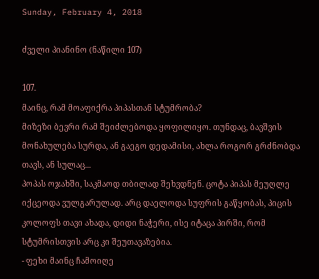Sunday, February 4, 2018

ძველი პიანინო (ნაწილი 107)

107.
მაინც, რამ მოაფიქრა პიპასთან სტუმრობა?
მიზეზი ბევრი რამ შეიძლებოდა ყოფილიყო. თუნდაც, ბავშვის მონახულება სურდა, ან გაეგო დედამისი, ახლა როგორ გრძნობდა თავს, ან სულაც...
პოპას ოჯახში, საკმაოდ თბილად შეხვდნენ. ცოტა პიპას მეუღლე იქცეოდა ვულგარულად. არც დაელოდა სუფრის გაწყობას, პიცის კოლოფს თავი ახადა, დიდი ნაჭერი, ისე იტაცა პირში, რომ სტუმრისთვის არც კი შეუთავაზებია.
- ფეხი მაინც ჩამოიღე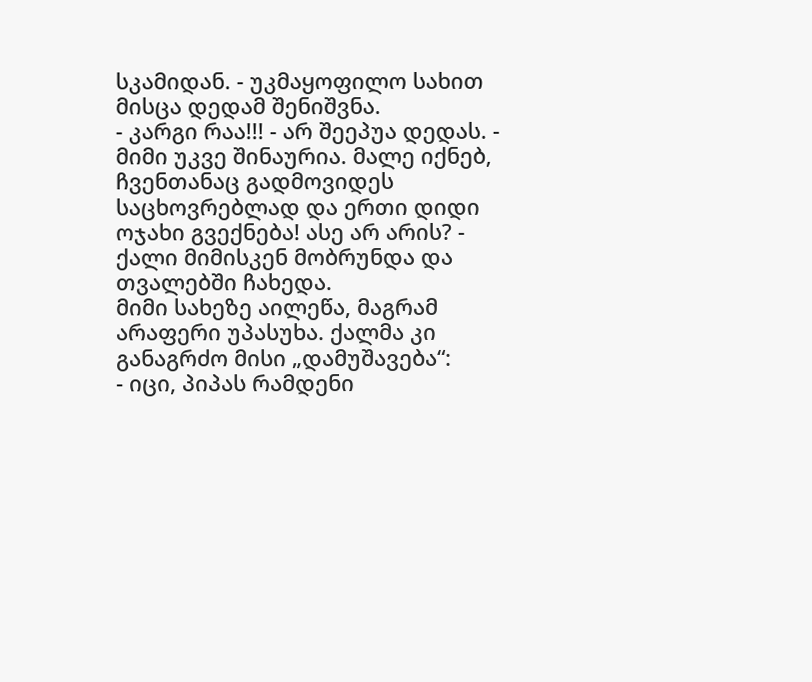სკამიდან. - უკმაყოფილო სახით მისცა დედამ შენიშვნა.
- კარგი რაა!!! - არ შეეპუა დედას. - მიმი უკვე შინაურია. მალე იქნებ, ჩვენთანაც გადმოვიდეს საცხოვრებლად და ერთი დიდი ოჯახი გვექნება! ასე არ არის? - ქალი მიმისკენ მობრუნდა და თვალებში ჩახედა.
მიმი სახეზე აილეწა, მაგრამ არაფერი უპასუხა. ქალმა კი განაგრძო მისი „დამუშავება“:
- იცი, პიპას რამდენი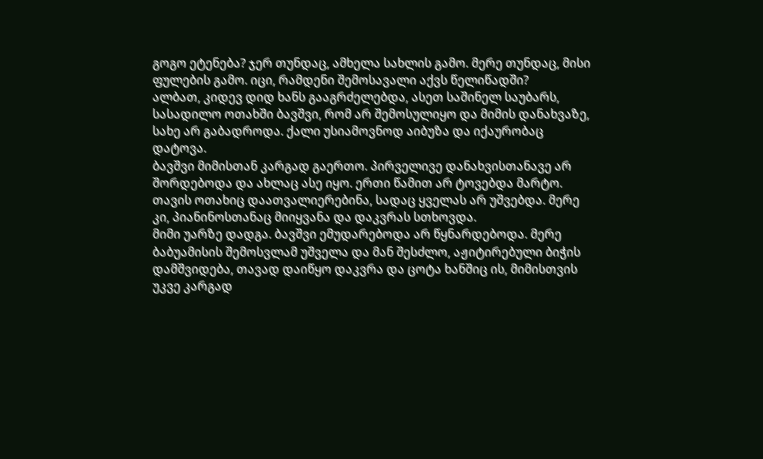გოგო ეტენება? ჯერ თუნდაც, ამხელა სახლის გამო. მერე თუნდაც, მისი ფულების გამო. იცი, რამდენი შემოსავალი აქვს წელიწადში?
ალბათ, კიდევ დიდ ხანს გააგრძელებდა, ასეთ საშინელ საუბარს, სასადილო ოთახში ბავშვი, რომ არ შემოსულიყო და მიმის დანახვაზე, სახე არ გაბადროდა. ქალი უსიამოვნოდ აიბუზა და იქაურობაც დატოვა.
ბავშვი მიმისთან კარგად გაერთო. პირველივე დანახვისთანავე არ შორდებოდა და ახლაც ასე იყო. ერთი წამით არ ტოვებდა მარტო. თავის ოთახიც დაათვალიერებინა, სადაც ყველას არ უშვებდა. მერე კი, პიანინოსთანაც მიიყვანა და დაკვრას სთხოვდა.
მიმი უარზე დადგა. ბავშვი ემუდარებოდა არ წყნარდებოდა. მერე ბაბუამისის შემოსვლამ უშველა და მან შესძლო, აჟიტირებული ბიჭის დამშვიდება, თავად დაიწყო დაკვრა და ცოტა ხანშიც ის, მიმისთვის უკვე კარგად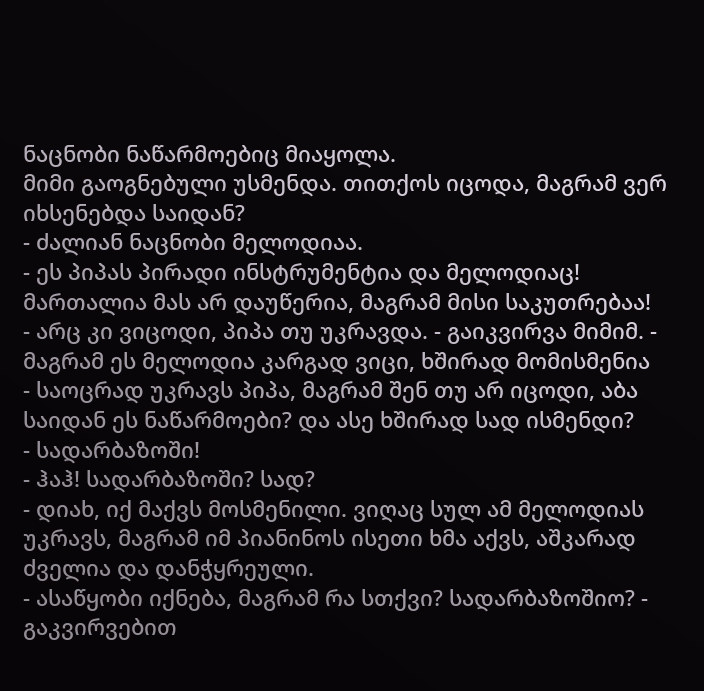ნაცნობი ნაწარმოებიც მიაყოლა.
მიმი გაოგნებული უსმენდა. თითქოს იცოდა, მაგრამ ვერ იხსენებდა საიდან?
- ძალიან ნაცნობი მელოდიაა.
- ეს პიპას პირადი ინსტრუმენტია და მელოდიაც! მართალია მას არ დაუწერია, მაგრამ მისი საკუთრებაა!
- არც კი ვიცოდი, პიპა თუ უკრავდა. - გაიკვირვა მიმიმ. - მაგრამ ეს მელოდია კარგად ვიცი, ხშირად მომისმენია
- საოცრად უკრავს პიპა, მაგრამ შენ თუ არ იცოდი, აბა საიდან ეს ნაწარმოები? და ასე ხშირად სად ისმენდი?
- სადარბაზოში!
- ჰაჰ! სადარბაზოში? სად?
- დიახ, იქ მაქვს მოსმენილი. ვიღაც სულ ამ მელოდიას უკრავს, მაგრამ იმ პიანინოს ისეთი ხმა აქვს, აშკარად ძველია და დანჭყრეული.
- ასაწყობი იქნება, მაგრამ რა სთქვი? სადარბაზოშიო? - გაკვირვებით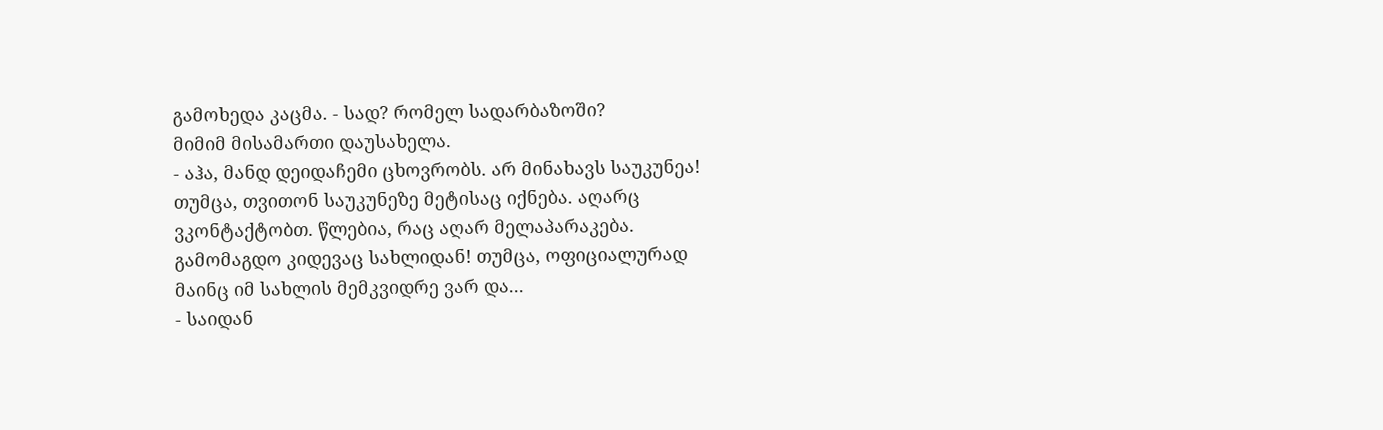გამოხედა კაცმა. - სად? რომელ სადარბაზოში?
მიმიმ მისამართი დაუსახელა.
- აჰა, მანდ დეიდაჩემი ცხოვრობს. არ მინახავს საუკუნეა! თუმცა, თვითონ საუკუნეზე მეტისაც იქნება. აღარც ვკონტაქტობთ. წლებია, რაც აღარ მელაპარაკება. გამომაგდო კიდევაც სახლიდან! თუმცა, ოფიციალურად მაინც იმ სახლის მემკვიდრე ვარ და...
- საიდან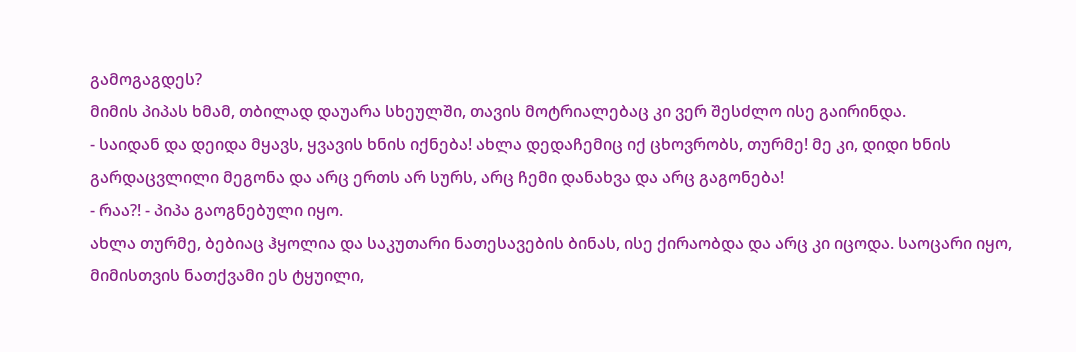გამოგაგდეს?
მიმის პიპას ხმამ, თბილად დაუარა სხეულში, თავის მოტრიალებაც კი ვერ შესძლო ისე გაირინდა.
- საიდან და დეიდა მყავს, ყვავის ხნის იქნება! ახლა დედაჩემიც იქ ცხოვრობს, თურმე! მე კი, დიდი ხნის გარდაცვლილი მეგონა და არც ერთს არ სურს, არც ჩემი დანახვა და არც გაგონება!
- რაა?! - პიპა გაოგნებული იყო.
ახლა თურმე, ბებიაც ჰყოლია და საკუთარი ნათესავების ბინას, ისე ქირაობდა და არც კი იცოდა. საოცარი იყო, მიმისთვის ნათქვამი ეს ტყუილი,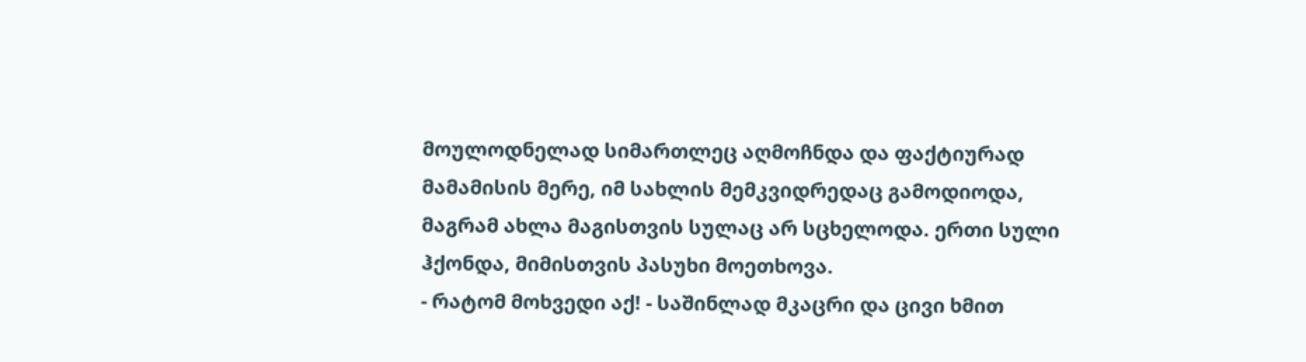მოულოდნელად სიმართლეც აღმოჩნდა და ფაქტიურად მამამისის მერე, იმ სახლის მემკვიდრედაც გამოდიოდა, მაგრამ ახლა მაგისთვის სულაც არ სცხელოდა. ერთი სული ჰქონდა, მიმისთვის პასუხი მოეთხოვა.
- რატომ მოხვედი აქ! - საშინლად მკაცრი და ცივი ხმით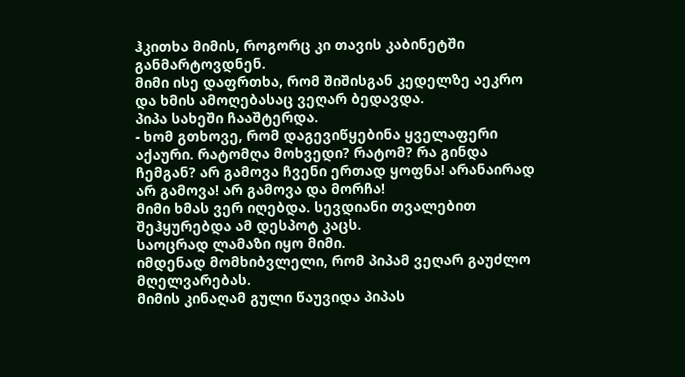ჰკითხა მიმის, როგორც კი თავის კაბინეტში განმარტოვდნენ.
მიმი ისე დაფრთხა, რომ შიშისგან კედელზე აეკრო და ხმის ამოღებასაც ვეღარ ბედავდა.
პიპა სახეში ჩააშტერდა.
- ხომ გთხოვე, რომ დაგევიწყებინა ყველაფერი აქაური. რატომღა მოხვედი? რატომ? რა გინდა ჩემგან? არ გამოვა ჩვენი ერთად ყოფნა! არანაირად არ გამოვა! არ გამოვა და მორჩა!
მიმი ხმას ვერ იღებდა. სევდიანი თვალებით შეჰყურებდა ამ დესპოტ კაცს.
საოცრად ლამაზი იყო მიმი.
იმდენად მომხიბვლელი, რომ პიპამ ვეღარ გაუძლო მღელვარებას.
მიმის კინაღამ გული წაუვიდა პიპას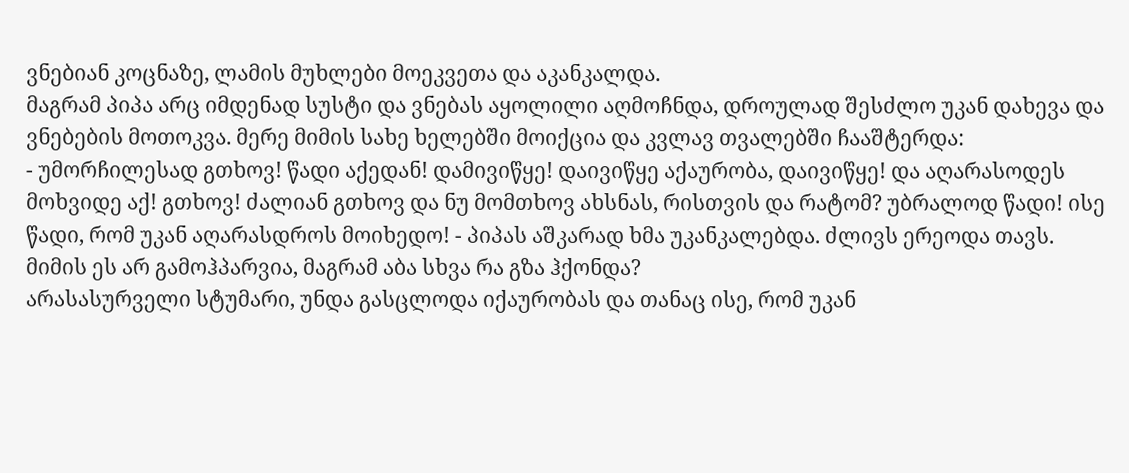ვნებიან კოცნაზე, ლამის მუხლები მოეკვეთა და აკანკალდა.
მაგრამ პიპა არც იმდენად სუსტი და ვნებას აყოლილი აღმოჩნდა, დროულად შესძლო უკან დახევა და ვნებების მოთოკვა. მერე მიმის სახე ხელებში მოიქცია და კვლავ თვალებში ჩააშტერდა:
- უმორჩილესად გთხოვ! წადი აქედან! დამივიწყე! დაივიწყე აქაურობა, დაივიწყე! და აღარასოდეს მოხვიდე აქ! გთხოვ! ძალიან გთხოვ და ნუ მომთხოვ ახსნას, რისთვის და რატომ? უბრალოდ წადი! ისე წადი, რომ უკან აღარასდროს მოიხედო! - პიპას აშკარად ხმა უკანკალებდა. ძლივს ერეოდა თავს.
მიმის ეს არ გამოჰპარვია, მაგრამ აბა სხვა რა გზა ჰქონდა?
არასასურველი სტუმარი, უნდა გასცლოდა იქაურობას და თანაც ისე, რომ უკან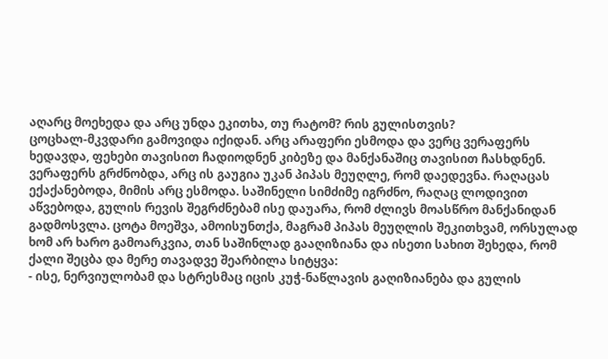აღარც მოეხედა და არც უნდა ეკითხა, თუ რატომ? რის გულისთვის?
ცოცხალ-მკვდარი გამოვიდა იქიდან. არც არაფერი ესმოდა და ვერც ვერაფერს ხედავდა, ფეხები თავისით ჩადიოდნენ კიბეზე და მანქანაშიც თავისით ჩასხდნენ. ვერაფერს გრძნობდა, არც ის გაუგია უკან პიპას მეუღლე, რომ დაედევნა. რაღაცას ექაქანებოდა, მიმის არც ესმოდა. საშინელი სიმძიმე იგრძნო, რაღაც ლოდივით აწვებოდა, გულის რევის შეგრძნებამ ისე დაუარა, რომ ძლივს მოასწრო მანქანიდან გადმოსვლა. ცოტა მოეშვა, ამოისუნთქა, მაგრამ პიპას მეუღლის შეკითხვამ, ორსულად ხომ არ ხარო გამოარკვია, თან საშინლად გააღიზიანა და ისეთი სახით შეხედა, რომ ქალი შეცბა და მერე თავადვე შეარბილა სიტყვა:
- ისე, ნერვიულობამ და სტრესმაც იცის კუჭ-ნაწლავის გაღიზიანება და გულის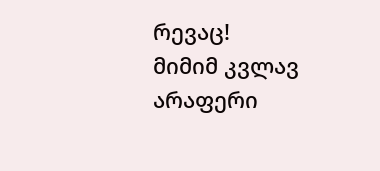რევაც!
მიმიმ კვლავ არაფერი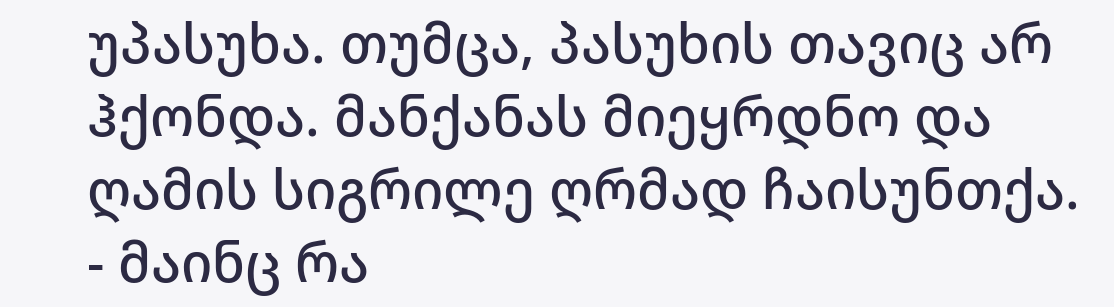უპასუხა. თუმცა, პასუხის თავიც არ ჰქონდა. მანქანას მიეყრდნო და ღამის სიგრილე ღრმად ჩაისუნთქა.
- მაინც რა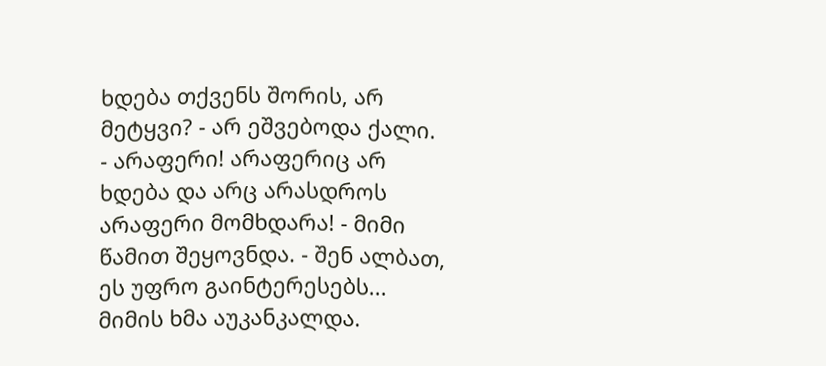ხდება თქვენს შორის, არ მეტყვი? - არ ეშვებოდა ქალი.
- არაფერი! არაფერიც არ ხდება და არც არასდროს არაფერი მომხდარა! - მიმი წამით შეყოვნდა. - შენ ალბათ, ეს უფრო გაინტერესებს...
მიმის ხმა აუკანკალდა.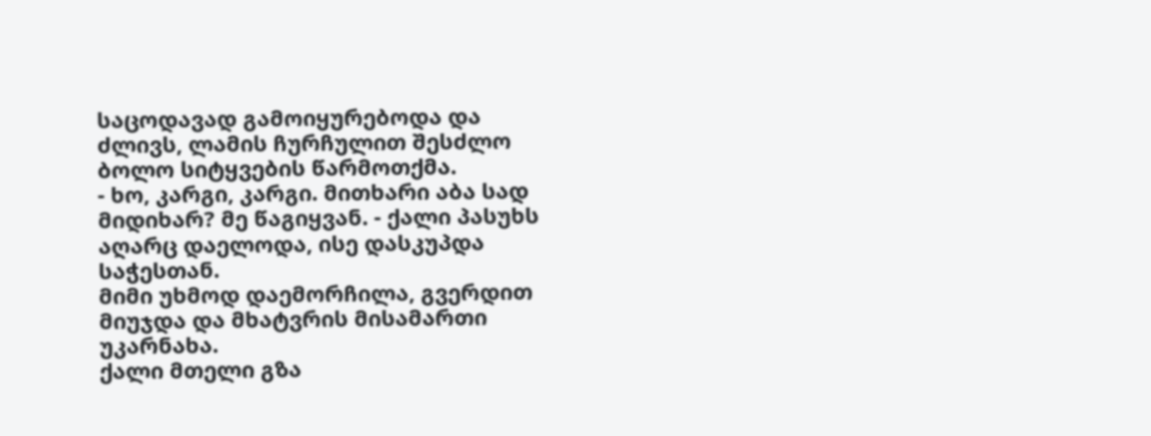საცოდავად გამოიყურებოდა და ძლივს, ლამის ჩურჩულით შესძლო ბოლო სიტყვების წარმოთქმა.
- ხო, კარგი, კარგი. მითხარი აბა სად მიდიხარ? მე წაგიყვან. - ქალი პასუხს აღარც დაელოდა, ისე დასკუპდა საჭესთან.
მიმი უხმოდ დაემორჩილა, გვერდით მიუჯდა და მხატვრის მისამართი უკარნახა.
ქალი მთელი გზა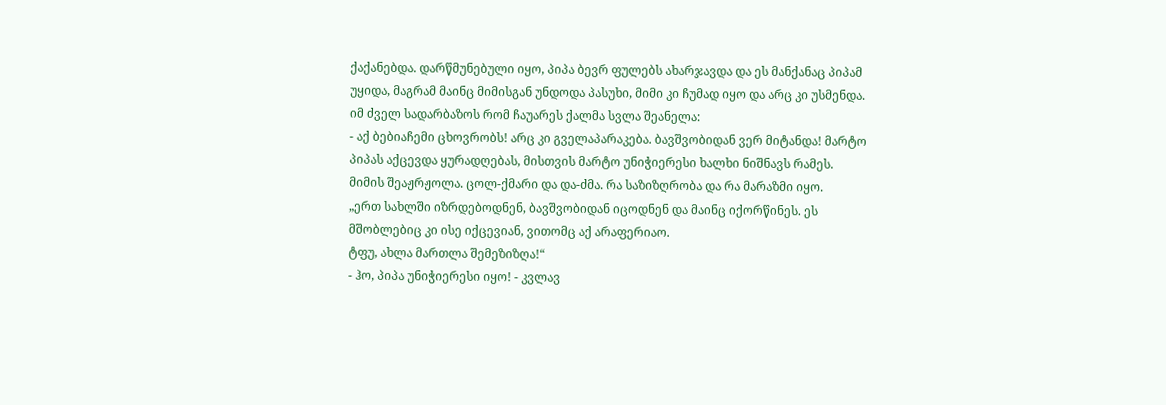ქაქანებდა. დარწმუნებული იყო, პიპა ბევრ ფულებს ახარჯავდა და ეს მანქანაც პიპამ უყიდა, მაგრამ მაინც მიმისგან უნდოდა პასუხი, მიმი კი ჩუმად იყო და არც კი უსმენდა.
იმ ძველ სადარბაზოს რომ ჩაუარეს ქალმა სვლა შეანელა:
- აქ ბებიაჩემი ცხოვრობს! არც კი გველაპარაკება. ბავშვობიდან ვერ მიტანდა! მარტო პიპას აქცევდა ყურადღებას, მისთვის მარტო უნიჭიერესი ხალხი ნიშნავს რამეს.
მიმის შეაჟრჟოლა. ცოლ-ქმარი და და-ძმა. რა საზიზღრობა და რა მარაზმი იყო.
„ერთ სახლში იზრდებოდნენ, ბავშვობიდან იცოდნენ და მაინც იქორწინეს. ეს მშობლებიც კი ისე იქცევიან, ვითომც აქ არაფერიაო.
ტფუ, ახლა მართლა შემეზიზღა!“
- ჰო, პიპა უნიჭიერესი იყო! - კვლავ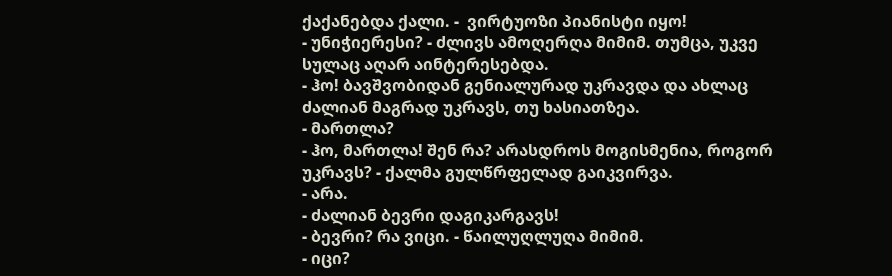ქაქანებდა ქალი. -  ვირტუოზი პიანისტი იყო!
- უნიჭიერესი? - ძლივს ამოღერღა მიმიმ. თუმცა, უკვე სულაც აღარ აინტერესებდა.
- ჰო! ბავშვობიდან გენიალურად უკრავდა და ახლაც ძალიან მაგრად უკრავს, თუ ხასიათზეა.
- მართლა?
- ჰო, მართლა! შენ რა? არასდროს მოგისმენია, როგორ უკრავს? - ქალმა გულწრფელად გაიკვირვა.
- არა.
- ძალიან ბევრი დაგიკარგავს!
- ბევრი? რა ვიცი. - წაილუღლუღა მიმიმ.
- იცი?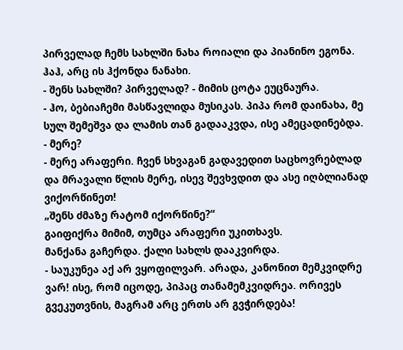პირველად ჩემს სახლში ნახა როიალი და პიანინო ეგონა. ჰაჰ, არც ის ჰქონდა ნანახი.
- შენს სახლში? პირველად? - მიმის ცოტა ეუცნაურა.
- ჰო, ბებიაჩემი მასწავლიდა მუსიკას. პიპა რომ დაინახა, მე სულ შემეშვა და ლამის თან გადააკვდა, ისე ამეცადინებდა.
- მერე?
- მერე არაფერი. ჩვენ სხვაგან გადავედით საცხოვრებლად და მრავალი წლის მერე, ისევ შევხვდით და ასე იღბლიანად ვიქორწინეთ!
„შენს ძმაზე რატომ იქორწინე?“
გაიფიქრა მიმიმ, თუმცა არაფერი უკითხავს.
მანქანა გაჩერდა. ქალი სახლს დააკვირდა.
- საუკუნეა აქ არ ვყოფილვარ. არადა, კანონით მემკვიდრე ვარ! ისე, რომ იცოდე, პიპაც თანამემკვიდრეა. ორივეს გვეკუთვნის, მაგრამ არც ერთს არ გვჭირდება!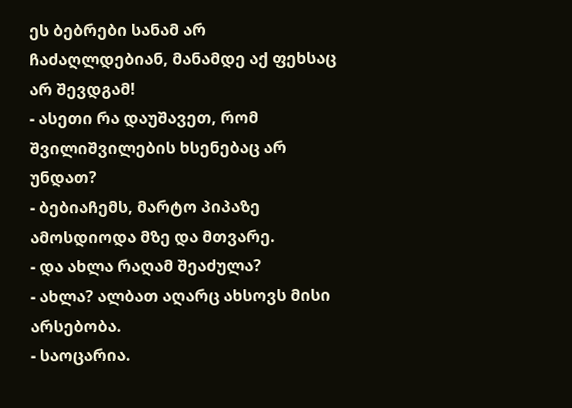ეს ბებრები სანამ არ ჩაძაღლდებიან, მანამდე აქ ფეხსაც არ შევდგამ!
- ასეთი რა დაუშავეთ, რომ შვილიშვილების ხსენებაც არ უნდათ?
- ბებიაჩემს, მარტო პიპაზე ამოსდიოდა მზე და მთვარე.
- და ახლა რაღამ შეაძულა?
- ახლა? ალბათ აღარც ახსოვს მისი არსებობა.
- საოცარია.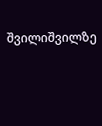შვილიშვილზე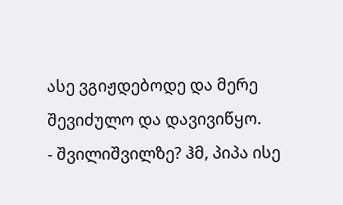ასე ვგიჟდებოდე და მერე შევიძულო და დავივიწყო.
- შვილიშვილზე? ჰმ, პიპა ისე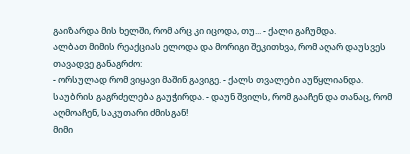გაიზარდა მის ხელში, რომ არც კი იცოდა, თუ... - ქალი გაჩუმდა.
ალბათ მიმის რეაქციას ელოდა და მორიგი შეკითხვა, რომ აღარ დაუსვეს თავადვე განაგრძო:
- ორსულად რომ ვიყავი მაშინ გავიგე. - ქალს თვალები აუწყლიანდა. საუბრის გაგრძელება გაუჭირდა. - დაუნ შვილს, რომ გააჩენ და თანაც, რომ აღმოაჩენ, საკუთარი ძმისგან!
მიმი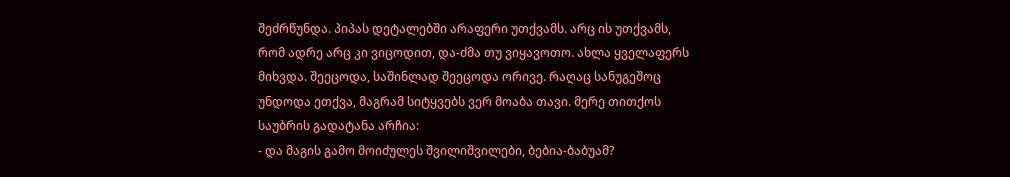შეძრწუნდა. პიპას დეტალებში არაფერი უთქვამს. არც ის უთქვამს, რომ ადრე არც კი ვიცოდით, და-ძმა თუ ვიყავოთო. ახლა ყველაფერს მიხვდა. შეეცოდა, საშინლად შეეცოდა ორივე. რაღაც სანუგეშოც უნდოდა ეთქვა, მაგრამ სიტყვებს ვერ მოაბა თავი. მერე თითქოს საუბრის გადატანა არჩია:
- და მაგის გამო მოიძულეს შვილიშვილები, ბებია-ბაბუამ?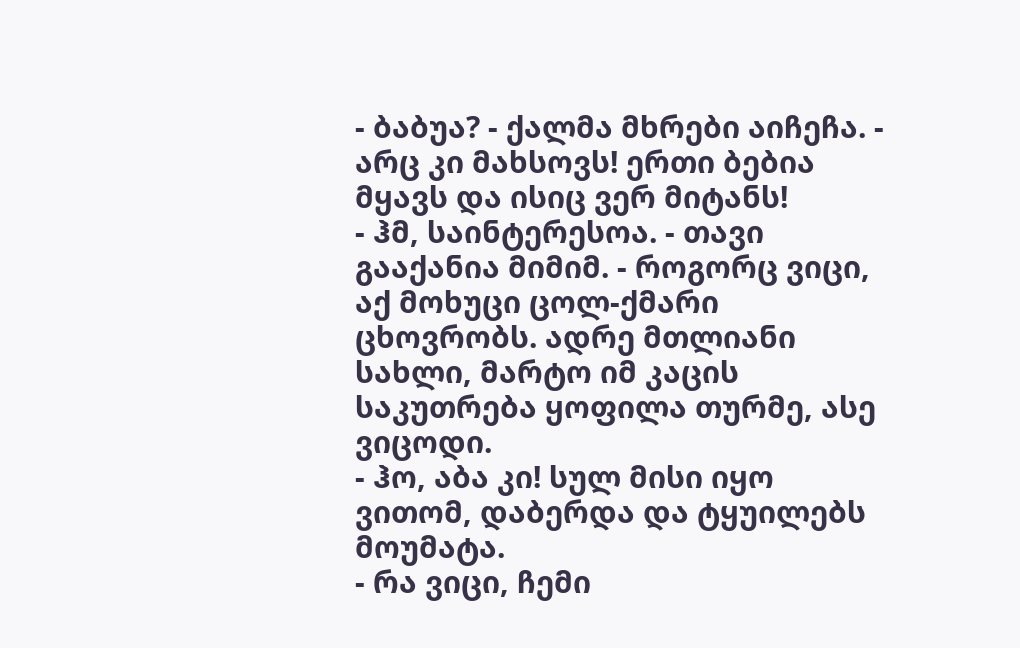- ბაბუა? - ქალმა მხრები აიჩეჩა. - არც კი მახსოვს! ერთი ბებია მყავს და ისიც ვერ მიტანს!
- ჰმ, საინტერესოა. - თავი გააქანია მიმიმ. - როგორც ვიცი, აქ მოხუცი ცოლ-ქმარი ცხოვრობს. ადრე მთლიანი სახლი, მარტო იმ კაცის საკუთრება ყოფილა თურმე, ასე ვიცოდი.
- ჰო, აბა კი! სულ მისი იყო ვითომ, დაბერდა და ტყუილებს მოუმატა.
- რა ვიცი, ჩემი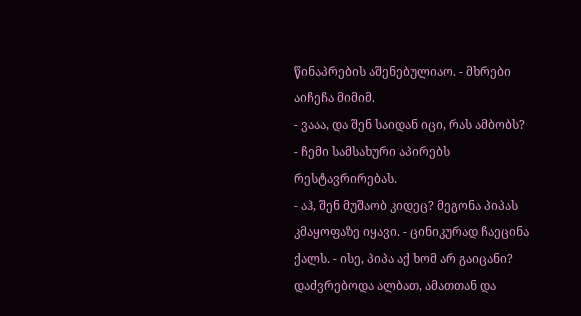წინაპრების აშენებულიაო. - მხრები აიჩეჩა მიმიმ.
- ვააა, და შენ საიდან იცი, რას ამბობს?
- ჩემი სამსახური აპირებს რესტავრირებას.
- აჰ, შენ მუშაობ კიდეც? მეგონა პიპას კმაყოფაზე იყავი. - ცინიკურად ჩაეცინა ქალს. - ისე, პიპა აქ ხომ არ გაიცანი? დაძვრებოდა ალბათ, ამათთან და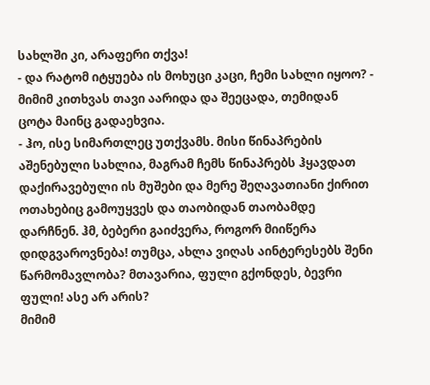სახლში კი, არაფერი თქვა!
- და რატომ იტყუება ის მოხუცი კაცი, ჩემი სახლი იყოო? - მიმიმ კითხვას თავი აარიდა და შეეცადა, თემიდან ცოტა მაინც გადაეხვია.
- ჰო, ისე სიმართლეც უთქვამს. მისი წინაპრების აშენებული სახლია, მაგრამ ჩემს წინაპრებს ჰყავდათ დაქირავებული ის მუშები და მერე შეღავათიანი ქირით ოთახებიც გამოუყვეს და თაობიდან თაობამდე დარჩნენ. ჰმ, ბებერი გაიძვერა, როგორ მიიწერა დიდგვაროვნება! თუმცა, ახლა ვიღას აინტერესებს შენი წარმომავლობა? მთავარია, ფული გქონდეს, ბევრი ფული! ასე არ არის?
მიმიმ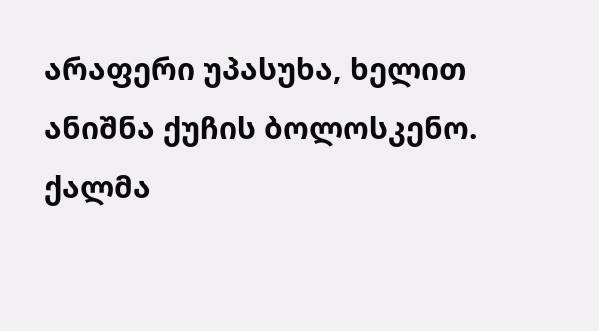არაფერი უპასუხა, ხელით ანიშნა ქუჩის ბოლოსკენო.
ქალმა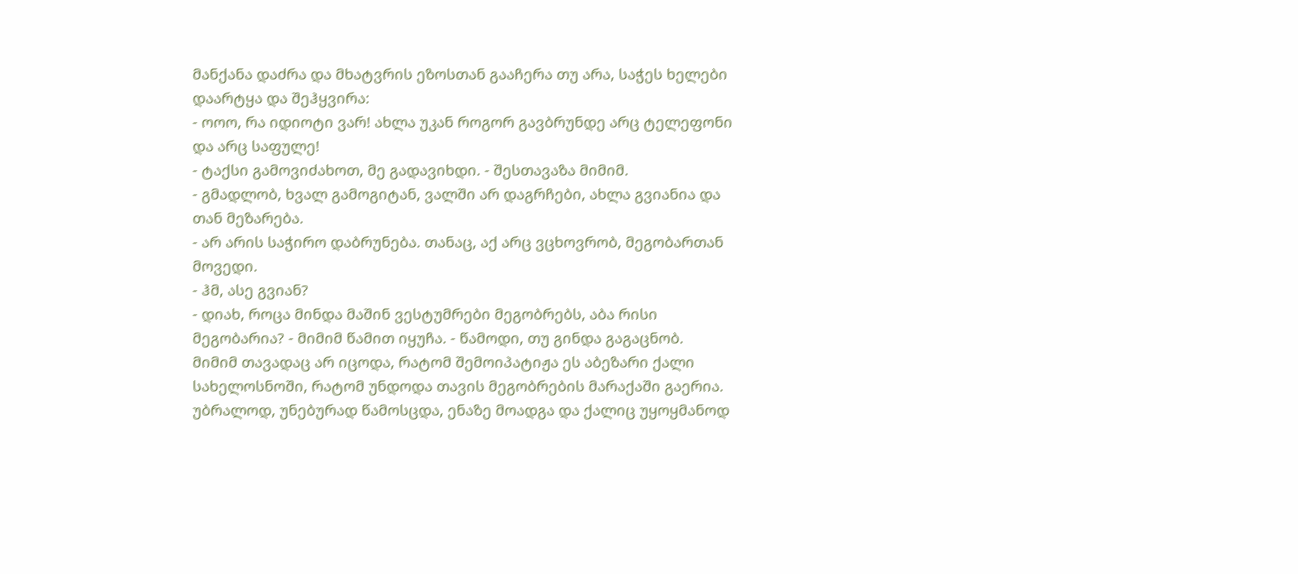მანქანა დაძრა და მხატვრის ეზოსთან გააჩერა თუ არა, საჭეს ხელები დაარტყა და შეჰყვირა:
- ოოო, რა იდიოტი ვარ! ახლა უკან როგორ გავბრუნდე არც ტელეფონი და არც საფულე!
- ტაქსი გამოვიძახოთ, მე გადავიხდი. - შესთავაზა მიმიმ.
- გმადლობ, ხვალ გამოგიტან, ვალში არ დაგრჩები, ახლა გვიანია და თან მეზარება.
- არ არის საჭირო დაბრუნება. თანაც, აქ არც ვცხოვრობ, მეგობართან მოვედი.
- ჰმ, ასე გვიან?
- დიახ, როცა მინდა მაშინ ვესტუმრები მეგობრებს, აბა რისი მეგობარია? - მიმიმ წამით იყუჩა. - წამოდი, თუ გინდა გაგაცნობ.
მიმიმ თავადაც არ იცოდა, რატომ შემოიპატიჟა ეს აბეზარი ქალი სახელოსნოში, რატომ უნდოდა თავის მეგობრების მარაქაში გაერია. უბრალოდ, უნებურად წამოსცდა, ენაზე მოადგა და ქალიც უყოყმანოდ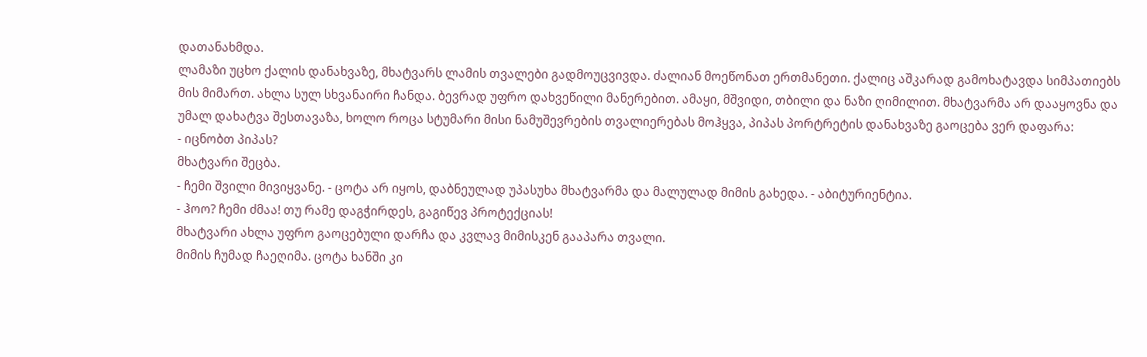დათანახმდა.
ლამაზი უცხო ქალის დანახვაზე, მხატვარს ლამის თვალები გადმოუცვივდა. ძალიან მოეწონათ ერთმანეთი. ქალიც აშკარად გამოხატავდა სიმპათიებს მის მიმართ. ახლა სულ სხვანაირი ჩანდა. ბევრად უფრო დახვეწილი მანერებით. ამაყი, მშვიდი, თბილი და ნაზი ღიმილით. მხატვარმა არ დააყოვნა და უმალ დახატვა შესთავაზა, ხოლო როცა სტუმარი მისი ნამუშევრების თვალიერებას მოჰყვა, პიპას პორტრეტის დანახვაზე გაოცება ვერ დაფარა:
- იცნობთ პიპას?
მხატვარი შეცბა.
- ჩემი შვილი მივიყვანე. - ცოტა არ იყოს, დაბნეულად უპასუხა მხატვარმა და მალულად მიმის გახედა. - აბიტურიენტია.
- ჰოო? ჩემი ძმაა! თუ რამე დაგჭირდეს, გაგიწევ პროტექციას!
მხატვარი ახლა უფრო გაოცებული დარჩა და კვლავ მიმისკენ გააპარა თვალი.
მიმის ჩუმად ჩაეღიმა. ცოტა ხანში კი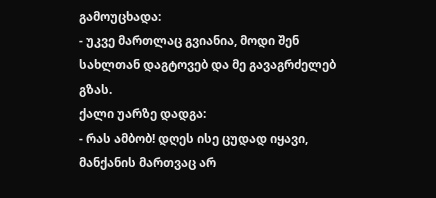გამოუცხადა:
- უკვე მართლაც გვიანია, მოდი შენ სახლთან დაგტოვებ და მე გავაგრძელებ გზას.
ქალი უარზე დადგა:
- რას ამბობ! დღეს ისე ცუდად იყავი, მანქანის მართვაც არ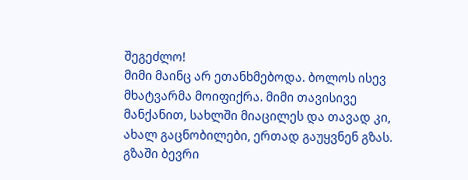შეგეძლო!
მიმი მაინც არ ეთანხმებოდა. ბოლოს ისევ მხატვარმა მოიფიქრა. მიმი თავისივე მანქანით, სახლში მიაცილეს და თავად კი, ახალ გაცნობილები, ერთად გაუყვნენ გზას.
გზაში ბევრი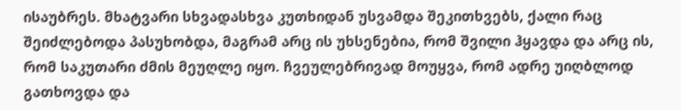ისაუბრეს. მხატვარი სხვადასხვა კუთხიდან უსვამდა შეკითხვებს, ქალი რაც შეიძლებოდა პასუხობდა, მაგრამ არც ის უხსენებია, რომ შვილი ჰყავდა და არც ის, რომ საკუთარი ძმის მეუღლე იყო. ჩვეულებრივად მოუყვა, რომ ადრე უიღბლოდ გათხოვდა და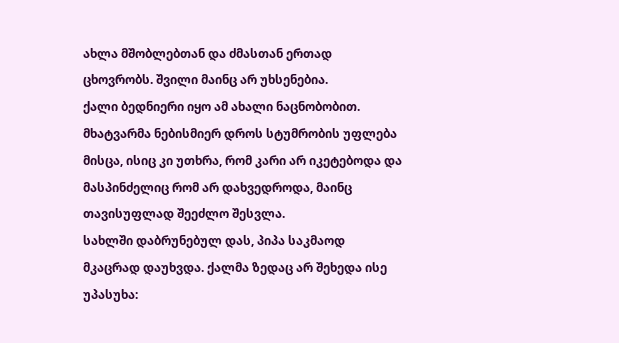ახლა მშობლებთან და ძმასთან ერთად ცხოვრობს. შვილი მაინც არ უხსენებია.
ქალი ბედნიერი იყო ამ ახალი ნაცნობობით. მხატვარმა ნებისმიერ დროს სტუმრობის უფლება მისცა, ისიც კი უთხრა, რომ კარი არ იკეტებოდა და მასპინძელიც რომ არ დახვედროდა, მაინც თავისუფლად შეეძლო შესვლა.
სახლში დაბრუნებულ დას, პიპა საკმაოდ მკაცრად დაუხვდა. ქალმა ზედაც არ შეხედა ისე უპასუხა: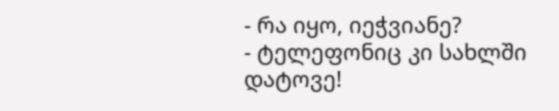- რა იყო, იეჭვიანე?
- ტელეფონიც კი სახლში დატოვე!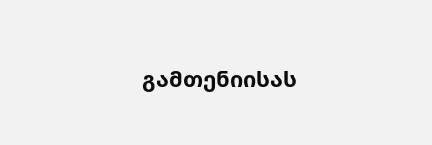გამთენიისას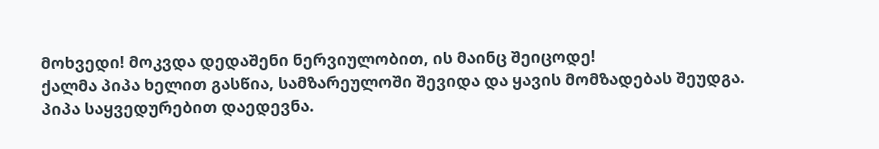მოხვედი! მოკვდა დედაშენი ნერვიულობით, ის მაინც შეიცოდე!
ქალმა პიპა ხელით გასწია, სამზარეულოში შევიდა და ყავის მომზადებას შეუდგა.
პიპა საყვედურებით დაედევნა.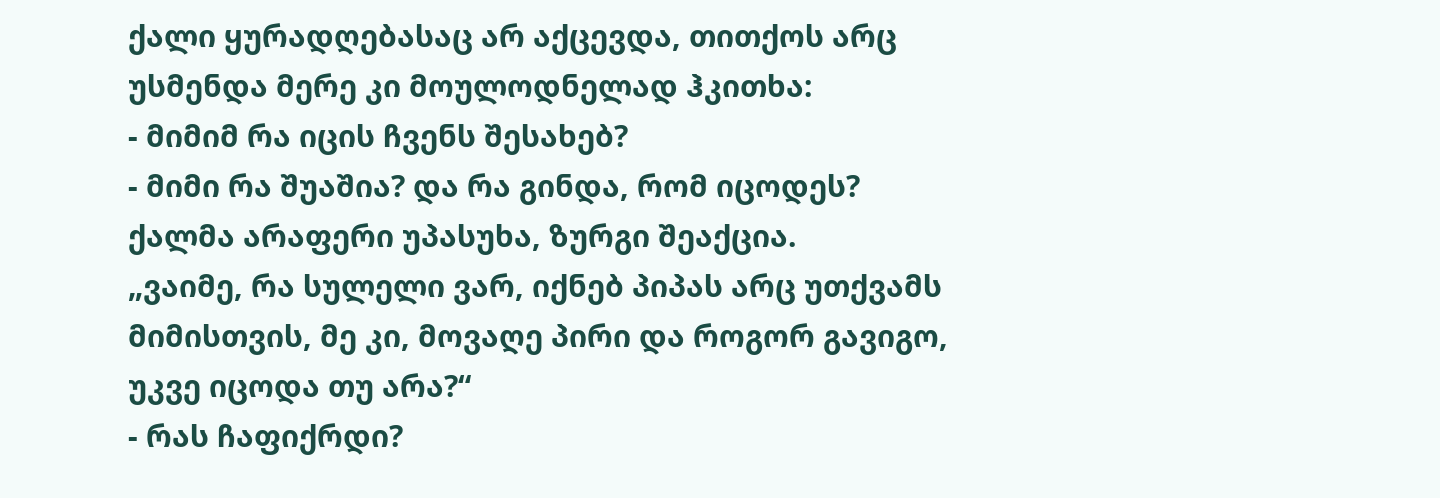ქალი ყურადღებასაც არ აქცევდა, თითქოს არც უსმენდა მერე კი მოულოდნელად ჰკითხა:
- მიმიმ რა იცის ჩვენს შესახებ?
- მიმი რა შუაშია? და რა გინდა, რომ იცოდეს?
ქალმა არაფერი უპასუხა, ზურგი შეაქცია.
„ვაიმე, რა სულელი ვარ, იქნებ პიპას არც უთქვამს მიმისთვის, მე კი, მოვაღე პირი და როგორ გავიგო, უკვე იცოდა თუ არა?“
- რას ჩაფიქრდი?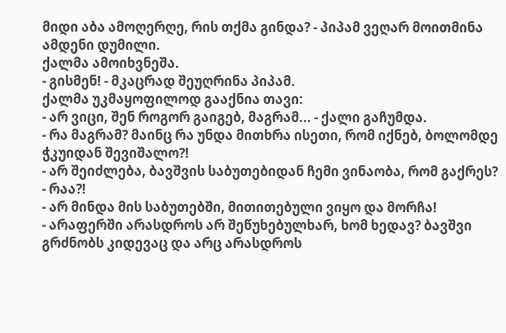მიდი აბა ამოღერღე, რის თქმა გინდა? - პიპამ ვეღარ მოითმინა ამდენი დუმილი.
ქალმა ამოიხვნეშა.
- გისმენ! - მკაცრად შეუღრინა პიპამ.
ქალმა უკმაყოფილოდ გააქნია თავი:
- არ ვიცი, შენ როგორ გაიგებ, მაგრამ... - ქალი გაჩუმდა.
- რა მაგრამ? მაინც რა უნდა მითხრა ისეთი, რომ იქნებ, ბოლომდე ჭკუიდან შევიშალო?!
- არ შეიძლება, ბავშვის საბუთებიდან ჩემი ვინაობა, რომ გაქრეს?
- რაა?!
- არ მინდა მის საბუთებში, მითითებული ვიყო და მორჩა!
- არაფერში არასდროს არ შეწუხებულხარ, ხომ ხედავ? ბავშვი გრძნობს კიდევაც და არც არასდროს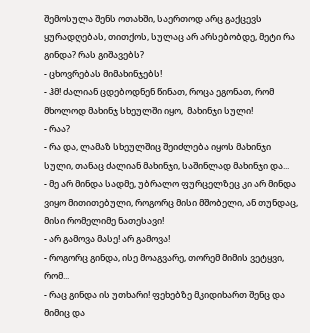შემოსულა შენს ოთახში, საერთოდ არც გაქცევს ყურადღებას, თითქოს, სულაც არ არსებობდე, მეტი რა გინდა? რას გიშავებს?
- ცხოვრებას მიმახინჯებს!
- ჰმ! ძალიან ცდებოდნენ წინათ, როცა ეგონათ, რომ მხოლოდ მახინჯ სხეულში იყო,  მახინჯი სული!
- რაა?
- რა და, ლამაზ სხეულშიც შეიძლება იყოს მახინჯი სული, თანაც ძალიან მახინჯი, საშინლად მახინჯი და...
- მე არ მინდა სადმე, უბრალო ფურცელზეც კი არ მინდა ვიყო მითითებული, როგორც მისი მშობელი, ან თუნდაც, მისი რომელიმე ნათესავი!
- არ გამოვა მასე! არ გამოვა!
- როგორც გინდა, ისე მოაგვარე, თორემ მიმის ვეტყვი, რომ...
- რაც გინდა ის უთხარი! ფეხებზე მკიდიხართ შენც და მიმიც და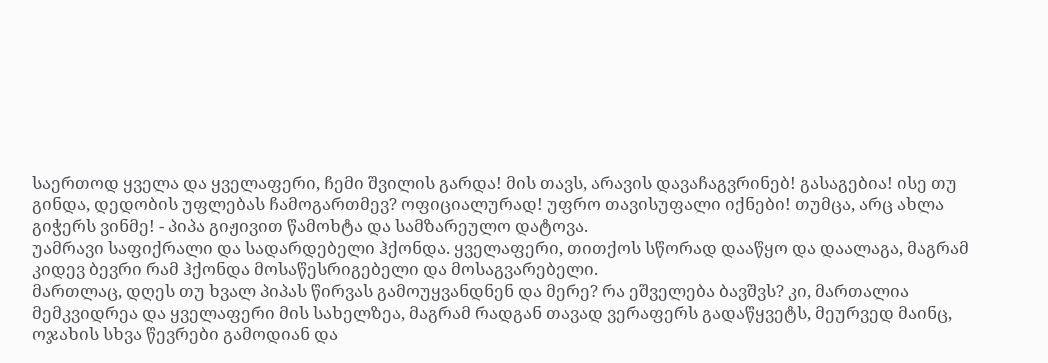საერთოდ ყველა და ყველაფერი, ჩემი შვილის გარდა! მის თავს, არავის დავაჩაგვრინებ! გასაგებია! ისე თუ გინდა, დედობის უფლებას ჩამოგართმევ? ოფიციალურად! უფრო თავისუფალი იქნები! თუმცა, არც ახლა გიჭერს ვინმე! - პიპა გიჟივით წამოხტა და სამზარეულო დატოვა.
უამრავი საფიქრალი და სადარდებელი ჰქონდა. ყველაფერი, თითქოს სწორად დააწყო და დაალაგა, მაგრამ კიდევ ბევრი რამ ჰქონდა მოსაწესრიგებელი და მოსაგვარებელი.
მართლაც, დღეს თუ ხვალ პიპას წირვას გამოუყვანდნენ და მერე? რა ეშველება ბავშვს? კი, მართალია მემკვიდრეა და ყველაფერი მის სახელზეა, მაგრამ რადგან თავად ვერაფერს გადაწყვეტს, მეურვედ მაინც, ოჯახის სხვა წევრები გამოდიან და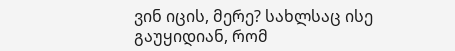ვინ იცის, მერე? სახლსაც ისე გაუყიდიან, რომ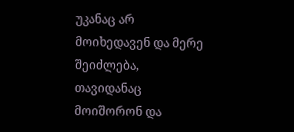უკანაც არ მოიხედავენ და მერე შეიძლება, თავიდანაც მოიშორონ და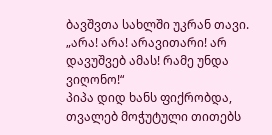ბავშვთა სახლში უკრან თავი.
„არა! არა! არავითარი! არ დავუშვებ ამას! რამე უნდა ვიღონო!“
პიპა დიდ ხანს ფიქრობდა, თვალებ მოჭუტული თითებს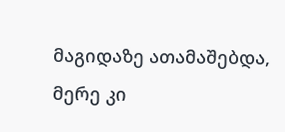მაგიდაზე ათამაშებდა, მერე კი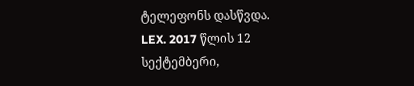ტელეფონს დასწვდა.
LEX. 2017 წლის 12 სექტემბერი,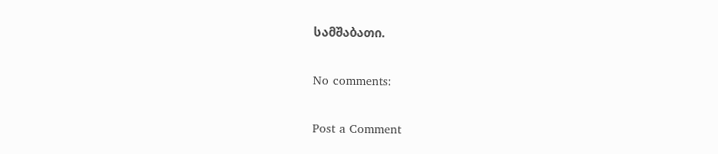სამშაბათი.

No comments:

Post a Comment